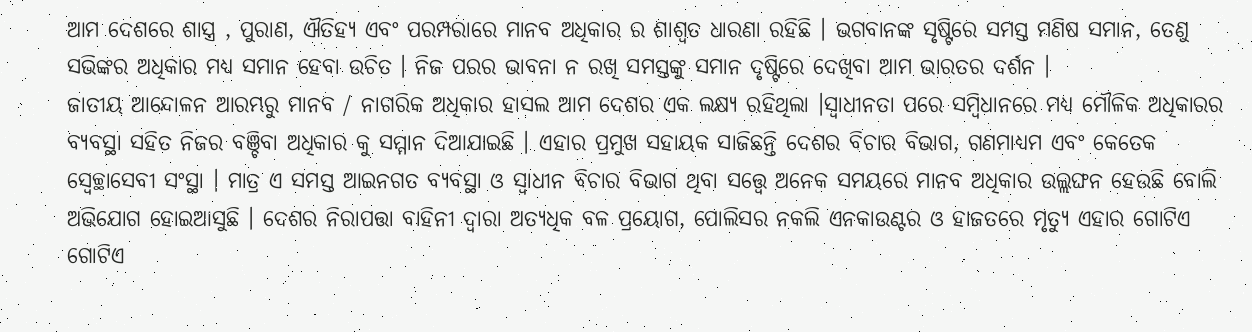ଆମ ଦେଶରେ ଶାସ୍ତ୍ର , ପୁରାଣ, ଐତିହ୍ୟ ଏବଂ ପରମ୍ପରାରେ ମାନବ ଅଧିକାର ର ଶାଶ୍ୱତ ଧାରଣା ରହିଛି । ଭଗବାନଙ୍କ ସୃଷ୍ଟିରେ ସମସ୍ତ ମଣିଷ ସମାନ, ତେଣୁ ସଭିଙ୍କର ଅଧିକାର ମଧ୍ୟ ସମାନ ହେବା ଉଚିତ । ନିଜ ପରର ଭାବନା ନ ରଖି ସମସ୍ତଙ୍କୁ ସମାନ ଦୃଷ୍ଟିରେ ଦେଖିବା ଆମ ଭାରତର ଦର୍ଶନ ।
ଜାତୀୟ ଆନ୍ଦୋଳନ ଆରମ୍ଭରୁ ମାନବ / ନାଗରିକ ଅଧିକାର ହାସଲ ଆମ ଦେଶର ଏକ ଲକ୍ଷ୍ୟ ରହିଥିଲା ।ସ୍ୱାଧୀନତା ପରେ ସମ୍ବିଧାନରେ ମଧ୍ଯ ମୌଳିକ ଅଧିକାରର ବ୍ୟବସ୍ଥା ସହିତ ନିଜର ବଞ୍ଚିବା ଅଧିକାର କୁ ସମ୍ମାନ ଦିଆଯାଇଛି । ଏହାର ପ୍ରମୁଖ ସହାୟକ ସାଜିଛନ୍ତି ଦେଶର ବିଚାର ବିଭାଗ, ଗଣମାଧ୍ୟମ ଏବଂ କେତେକ ସ୍ବେଚ୍ଛାସେବୀ ସଂସ୍ଥା । ମାତ୍ର ଏ ସମସ୍ତ ଆଇନଗତ ବ୍ୟବସ୍ଥା ଓ ସ୍ୱାଧୀନ ବିଚାର ବିଭାଗ ଥିବା ସତ୍ତ୍ୱେ ଅନେକ ସମୟରେ ମାନବ ଅଧିକାର ଉଲ୍ଲଙ୍ଘନ ହେଉଛି ବୋଲି ଅଭିଯୋଗ ହୋଇଆସୁଛି । ଦେଶର ନିରାପତ୍ତା ବାହିନୀ ଦ୍ୱାରା ଅତ୍ୟଧିକ ବଳ ପ୍ରୟୋଗ, ପୋଲିସର ନକଲି ଏନକାଉଣ୍ଟର ଓ ହାଜତରେ ମୃତ୍ୟୁ ଏହାର ଗୋଟିଏ ଗୋଟିଏ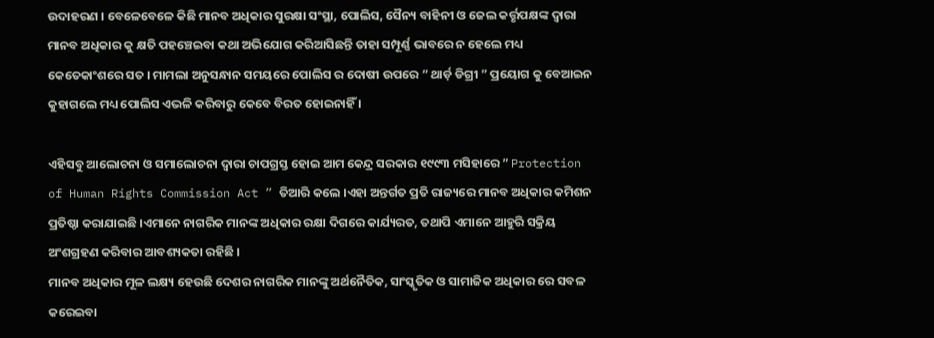ଉଦାହରଣ । ବେଳେବେଳେ କିଛି ମାନବ ଅଧିକାର ସୁରକ୍ଷା ସଂସ୍ଥା, ପୋଲିସ, ସୈନ୍ୟ ବାହିନୀ ଓ ଜେଲ କର୍ତ୍ତୃପକ୍ଷଙ୍କ ଦ୍ଵାରା ମାନବ ଅଧିକାର କୁ କ୍ଷତି ପହଞ୍ଚେଇବା କଥା ଅଭିଯୋଗ କରିଆସିଛନ୍ତି ତାହା ସମ୍ପୂର୍ଣ୍ଣ ଭାବରେ ନ ହେଲେ ମଧ୍ୟ କେତେକାଂଶରେ ସତ । ମାମଲା ଅନୁସନ୍ଧାନ ସମୟରେ ପୋଲିସ ର ଦୋଷୀ ଉପରେ ” ଥାର୍ଡ଼ ଡିଗ୍ରୀ ” ପ୍ରୟୋଗ କୁ ବେଆଇନ କୁହାଗଲେ ମଧ୍ୟ ପୋଲିସ ଏଭଳି କରିବାରୁ କେବେ ବିରତ ହୋଇନାହିଁ ।

ଏହିସବୁ ଆଲୋଚନା ଓ ସମାଲୋଚନା ଦ୍ଵାରା ଚାପଗ୍ରସ୍ତ ହୋଇ ଆମ କେନ୍ଦ୍ର ସରକାର ୧୯୯୩ ମସିହାରେ ” Protection of Human Rights Commission Act ” ତିଆରି କଲେ ।ଏହା ଅନ୍ତର୍ଗତ ପ୍ରତି ରାଜ୍ୟରେ ମାନବ ଅଧିକାର କମିଶନ ପ୍ରତିଷ୍ଠା କରାଯାଇଛି ।ଏମାନେ ନାଗରିକ ମାନଙ୍କ ଅଧିକାର ରକ୍ଷା ଦିଗରେ କାର୍ଯ୍ୟରତ, ତଥାପି ଏମାନେ ଆହୁରି ସକ୍ରିୟ ଅଂଶଗ୍ରହଣ କରିବାର ଆବଶ୍ୟକତା ରହିଛି ।
ମାନବ ଅଧିକାର ମୂଳ ଲକ୍ଷ୍ୟ ହେଉଛି ଦେଶର ନାଗରିକ ମାନଙ୍କୁ ଅର୍ଥନୈତିକ, ସାଂସ୍କୃତିକ ଓ ସାମାଜିକ ଅଧିକାର ରେ ସବଳ କରେଇବା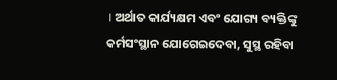। ଅର୍ଥାତ କାର୍ଯ୍ୟକ୍ଷମ ଏବଂ ଯୋଗ୍ୟ ବ୍ୟକ୍ତିଙ୍କୁ କର୍ମସଂସ୍ଥାନ ଯୋଗେଇଦେବା, ସୁସ୍ଥ ରହିବା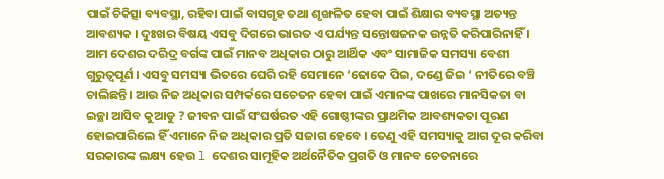ପାଇଁ ଚିକିତ୍ସା ବ୍ୟବସ୍ଥା, ରହିବା ପାଇଁ ବାସଗୃହ ତଥା ଶୃଙ୍ଖଳିତ ହେବା ପାଇଁ ଶିକ୍ଷାର ବ୍ୟବସ୍ଥା ଅତ୍ୟନ୍ତ ଆବଶ୍ୟକ । ଦୁଃଖର ବିଷୟ ଏସବୁ ଦିଗରେ ଭାରତ ଏ ପର୍ଯ୍ୟନ୍ତ ସନ୍ତୋଷଜନକ ଉନ୍ନତି କରିପାରିନାହିଁ ।
ଆମ ଦେଶର ଦରିଦ୍ର ବର୍ଗଙ୍କ ପାଇଁ ମାନବ ଅଧିକାର ଠାରୁ ଆର୍ଥିକ ଏବଂ ସାମାଜିକ ସମସ୍ୟା ବେଶୀ ଗୁରୁତ୍ୱପୂର୍ଣ । ଏସବୁ ସମସ୍ୟା ଭିତରେ ଘେରି ରହି ସେମାନେ ‘ଢୋକେ ପିଇ, ଦଣ୍ଡେ ଜିଇ ‘ ନୀତିରେ ବଞ୍ଚି ଚାଲିଛନ୍ତି । ଆଉ ନିଜ ଅଧିକାର ସମ୍ପର୍କରେ ସଚେତନ ହେବା ପାଇଁ ଏମାନଙ୍କ ପାଖରେ ମାନସିକତା ବା ଇଚ୍ଛା ଆସିବ କୁଆଡୁ ? ଜୀବନ ପାଇଁ ସଂଘର୍ଷରତ ଏହି ଗୋଷ୍ଠୀଙ୍କର ପ୍ରାଥମିକ ଆବଶ୍ୟକତା ପୂରଣ ହୋଇପାରିଲେ ହିଁ ଏମାନେ ନିଜ ଅଧିକାର ପ୍ରତି ସଜାଗ ହେବେ । ତେଣୁ ଏହି ସମସ୍ୟାକୁ ଆଗ ଦୂର କରିବା ସରକାରଙ୍କ ଲକ୍ଷ୍ୟ ହେଉ l ଦେଶର ସାମୂହିକ ଅର୍ଥନୈତିକ ପ୍ରଗତି ଓ ମାନବ ଚେତନାରେ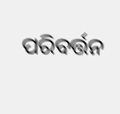ପରିବର୍ତ୍ତନ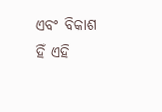ଏବଂ ବିକାଶ ହିଁ ଏହି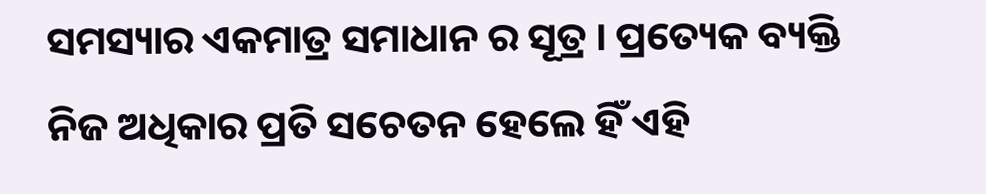ସମସ୍ୟାର ଏକମାତ୍ର ସମାଧାନ ର ସୂତ୍ର । ପ୍ରତ୍ୟେକ ବ୍ୟକ୍ତି ନିଜ ଅଧିକାର ପ୍ରତି ସଚେତନ ହେଲେ ହିଁ ଏହି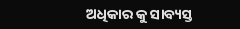ଅଧିକାର କୁ ସାବ୍ୟସ୍ତ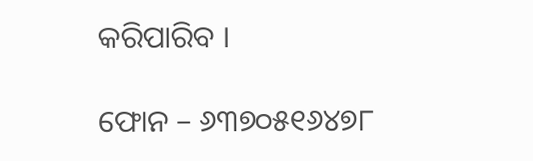କରିପାରିବ ।

ଫୋନ – ୬୩୭୦୫୧୬୪୭୮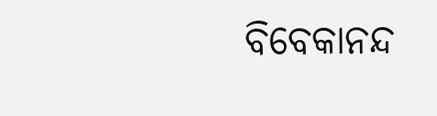ବିବେକାନନ୍ଦ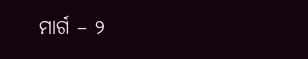ମାର୍ଗ – ୨